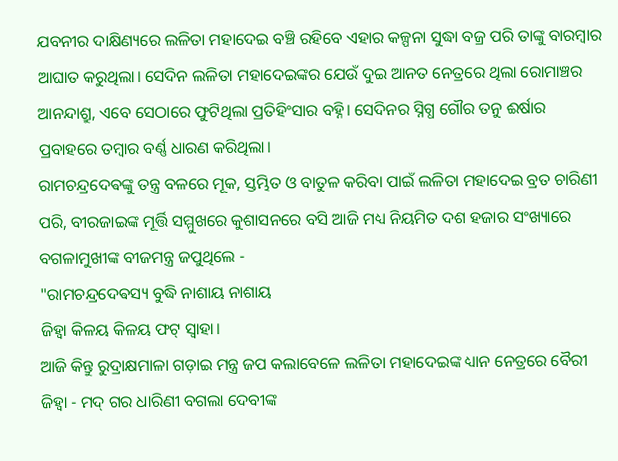ଯବନୀର ଦାକ୍ଷିଣ୍ୟରେ ଲଳିତା ମହାଦେଇ ବଞ୍ଚି ରହିବେ ଏହାର କଳ୍ପନା ସୁଦ୍ଧା ବଜ୍ର ପରି ତାଙ୍କୁ ବାରମ୍ବାର ଆଘାତ କରୁଥିଲା। ସେଦିନ ଲଳିତା ମହାଦେଇଙ୍କର ଯେଉଁ ଦୁଇ ଆନତ ନେତ୍ରରେ ଥିଲା ରୋମାଞ୍ଚର ଆନନ୍ଦାଶ୍ରୁ, ଏବେ ସେଠାରେ ଫୁଟିଥିଲା ପ୍ରତିହିଂସାର ବହ୍ନି। ସେଦିନର ସ୍ନିଗ୍ଧ ଗୌର ତନୁ ଈର୍ଷାର ପ୍ରବାହରେ ତମ୍ବାର ବର୍ଣ୍ଣ ଧାରଣ କରିଥିଲା।
ରାମଚନ୍ଦ୍ରଦେଵଙ୍କୁ ତନ୍ତ୍ର ବଳରେ ମୂକ, ସ୍ତମ୍ଭିତ ଓ ବାତୁଳ କରିବା ପାଇଁ ଲଳିତା ମହାଦେଇ ବ୍ରତ ଚାରିଣୀ ପରି, ବୀରଜାଇଙ୍କ ମୂର୍ତ୍ତି ସମ୍ମୁଖରେ କୁଶାସନରେ ବସି ଆଜି ମଧ୍ୟ ନିୟମିତ ଦଶ ହଜାର ସଂଖ୍ୟାରେ ବଗଳାମୁଖୀଙ୍କ ବୀଜମନ୍ତ୍ର ଜପୁଥିଲେ -
"ରାମଚନ୍ଦ୍ରଦେଵସ୍ୟ ବୁଦ୍ଧି ନାଶାୟ ନାଶାୟ
ଜିହ୍ଵା କିଳୟ କିଳୟ ଫଟ୍ ସ୍ୱାହା।
ଆଜି କିନ୍ତୁ ରୁଦ୍ରାକ୍ଷମାଳା ଗଡ଼ାଇ ମନ୍ତ୍ର ଜପ କଲାବେଳେ ଲଳିତା ମହାଦେଇଙ୍କ ଧ୍ୟାନ ନେତ୍ରରେ ବୈରୀ ଜିହ୍ଵା - ମଦ୍ ଗର ଧାରିଣୀ ବଗଲା ଦେବୀଙ୍କ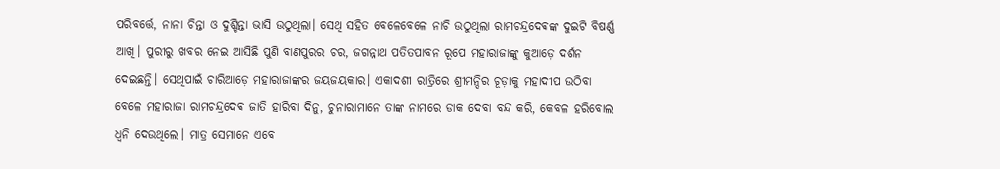ପରିବର୍ତ୍ତେ, ନାନା ଚିନ୍ତା ଓ ଦୁଶ୍ଚିନ୍ତା ଭାସି ଉଠୁଥିଲା। ସେଥି ସହିତ ବେଳେବେଳେ ନାଚି ଉଠୁଥିଲା ରାମଚନ୍ଦ୍ରଦେଵଙ୍କ ଦୁଇଟି ବିଷର୍ଣ୍ଣ ଆଖି। ପୁରୀରୁ ଖବର ନେଇ ଆସିଛି ପୁଣି ବାଣପୁରର ଚର, ଜଗନ୍ନାଥ ପତିତପାବନ ରୂପେ ମହାରାଜାଙ୍କୁ କୁଆଡ଼େ ଦର୍ଶନ ଦେଇଛନ୍ତି। ସେଥିପାଇଁ ଚାରିଆଡ଼େ ମହାରାଜାଙ୍କର ଜୟଜୟକାର। ଏକାଦଶୀ ରାତ୍ରିରେ ଶ୍ରୀମନ୍ଦିର ଚୂଡ଼ାକୁ ମହାଦୀପ ଉଠିବା ବେଳେ ମହାରାଜା ରାମଚନ୍ଦ୍ରଦେଵ ଜାତି ହାରିବା ଦିନୁ, ଚୁନାରାମାନେ ତାଙ୍କ ନାମରେ ଡାକ ଦେବା ବନ୍ଦ କରି, କେବଳ ହରିବୋଲ ଧ୍ୱନି ଦେଉଥିଲେ। ମାତ୍ର ସେମାନେ ଏବେ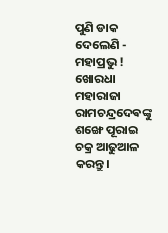ପୁଣି ଡାକ ଦେଲେଣି - ମହାପ୍ରଭୁ ! ଖୋରଧା ମହାରାଜା ରାମଚନ୍ଦ୍ରଦେଵଙ୍କୁ ଶଙ୍ଖେ ପୂରାଇ ଚକ୍ର ଆଢୁଆଳ କରନ୍ତୁ।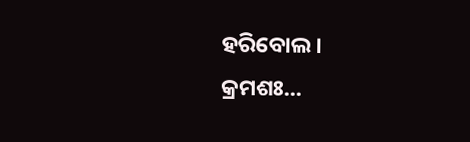ହରିବୋଲ।
କ୍ରମଶଃ...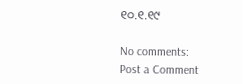୧୦.୧.୧୯

No comments:
Post a Comment